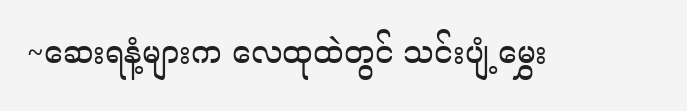~ဆေးရနံ့များက လေထုထဲတွင် သင်းပျံ့မွှေး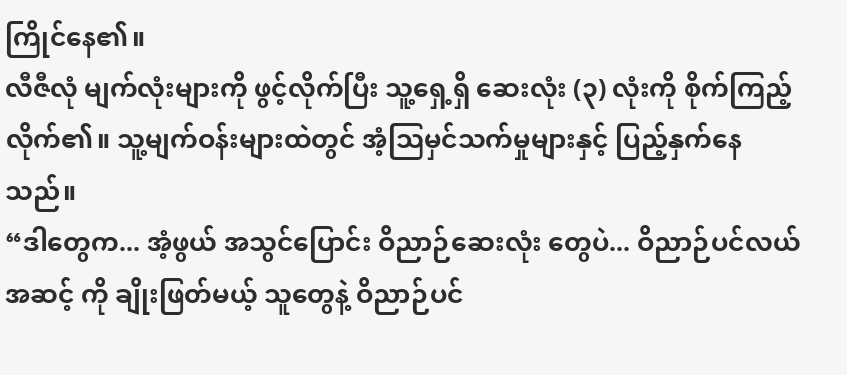ကြိုင်နေ၏။
လီဇီလုံ မျက်လုံးများကို ဖွင့်လိုက်ပြီး သူ့ရှေ့ရှိ ဆေးလုံး (၃) လုံးကို စိုက်ကြည့်လိုက်၏။ သူ့မျက်ဝန်းများထဲတွင် အံ့သြမှင်သက်မှုများနှင့် ပြည့်နှက်နေသည်။
“ဒါတွေက... အံ့ဖွယ် အသွင်ပြောင်း ဝိညာဉ်ဆေးလုံး တွေပဲ... ဝိညာဉ်ပင်လယ်အဆင့် ကို ချိုးဖြတ်မယ့် သူတွေနဲ့ ဝိညာဉ်ပင်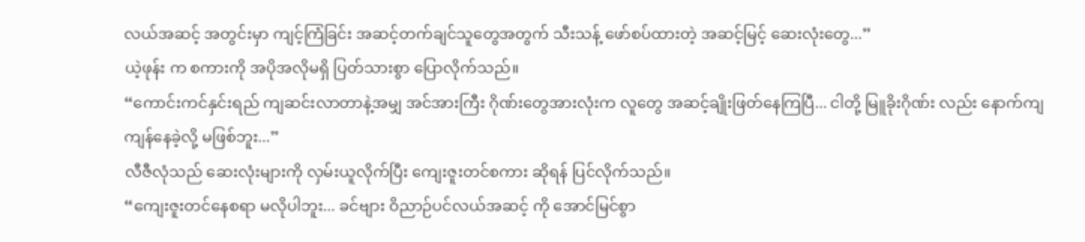လယ်အဆင့် အတွင်းမှာ ကျင့်ကြံခြင်း အဆင့်တက်ချင်သူတွေအတွက် သီးသန့် ဖော်စပ်ထားတဲ့ အဆင့်မြင့် ဆေးလုံးတွေ...”
ယဲ့ဖုန်း က စကားကို အပိုအလိုမရှိ ပြတ်သားစွာ ပြောလိုက်သည်။
“ကောင်းကင်နှင်းရည် ကျဆင်းလာတာနဲ့အမျှ အင်အားကြီး ဂိုဏ်းတွေအားလုံးက လူတွေ အဆင့်ချိုးဖြတ်နေကြပြီ... ငါတို့ မြူခိုးဂိုဏ်း လည်း နောက်ကျကျန်နေခဲ့လို့ မဖြစ်ဘူး...”
လီဇီလုံသည် ဆေးလုံးများကို လှမ်းယူလိုက်ပြီး ကျေးဇူးတင်စကား ဆိုရန် ပြင်လိုက်သည်။
“ကျေးဇူးတင်နေစရာ မလိုပါဘူး... ခင်ဗျား ဝိညာဉ်ပင်လယ်အဆင့် ကို အောင်မြင်စွာ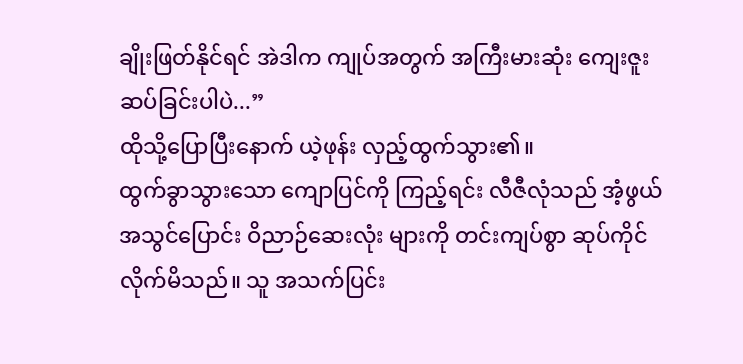ချိုးဖြတ်နိုင်ရင် အဲဒါက ကျုပ်အတွက် အကြီးမားဆုံး ကျေးဇူးဆပ်ခြင်းပါပဲ...”
ထိုသို့ပြောပြီးနောက် ယဲ့ဖုန်း လှည့်ထွက်သွား၏။
ထွက်ခွာသွားသော ကျောပြင်ကို ကြည့်ရင်း လီဇီလုံသည် အံ့ဖွယ် အသွင်ပြောင်း ဝိညာဉ်ဆေးလုံး များကို တင်းကျပ်စွာ ဆုပ်ကိုင်လိုက်မိသည်။ သူ အသက်ပြင်း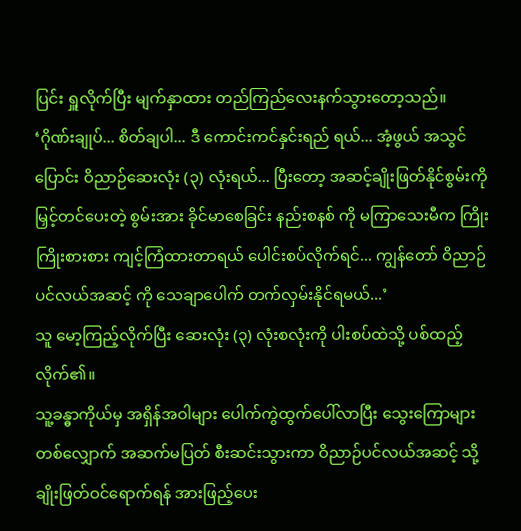ပြင်း ရှူလိုက်ပြီး မျက်နှာထား တည်ကြည်လေးနက်သွားတော့သည်။
‘ဂိုဏ်းချုပ်... စိတ်ချပါ... ဒီ ကောင်းကင်နှင်းရည် ရယ်... အံ့ဖွယ် အသွင်ပြောင်း ဝိညာဉ်ဆေးလုံး (၃) လုံးရယ်... ပြီးတော့ အဆင့်ချိုးဖြတ်နိုင်စွမ်းကို မြှင့်တင်ပေးတဲ့ စွမ်းအား ခိုင်မာစေခြင်း နည်းစနစ် ကို မကြာသေးမီက ကြိုးကြိုးစားစား ကျင့်ကြံထားတာရယ် ပေါင်းစပ်လိုက်ရင်... ကျွန်တော် ဝိညာဉ်ပင်လယ်အဆင့် ကို သေချာပေါက် တက်လှမ်းနိုင်ရမယ်...’
သူ မော့ကြည့်လိုက်ပြီး ဆေးလုံး (၃) လုံးစလုံးကို ပါးစပ်ထဲသို့ ပစ်ထည့်လိုက်၏။
သူ့ခန္ဓာကိုယ်မှ အရှိန်အဝါများ ပေါက်ကွဲထွက်ပေါ်လာပြီး သွေးကြောများတစ်လျှောက် အဆက်မပြတ် စီးဆင်းသွားကာ ဝိညာဉ်ပင်လယ်အဆင့် သို့ ချိုးဖြတ်ဝင်ရောက်ရန် အားဖြည့်ပေး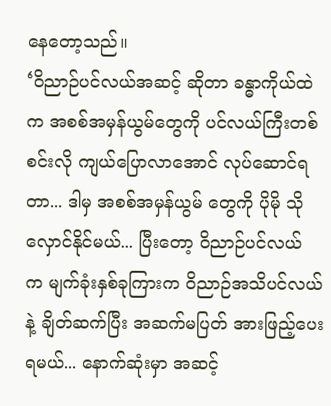နေတော့သည်။
‘ဝိညာဉ်ပင်လယ်အဆင့် ဆိုတာ ခန္ဓာကိုယ်ထဲက အစစ်အမှန်ယွမ်တွေကို ပင်လယ်ကြီးတစ်စင်းလို ကျယ်ပြောလာအောင် လုပ်ဆောင်ရတာ... ဒါမှ အစစ်အမှန်ယွမ် တွေကို ပိုမို သိုလှောင်နိုင်မယ်... ပြီးတော့ ဝိညာဉ်ပင်လယ် က မျက်ခုံးနှစ်ခုကြားက ဝိညာဉ်အသိပင်လယ် နဲ့ ချိတ်ဆက်ပြီး အဆက်မပြတ် အားဖြည့်ပေးရမယ်... နောက်ဆုံးမှာ အဆင့်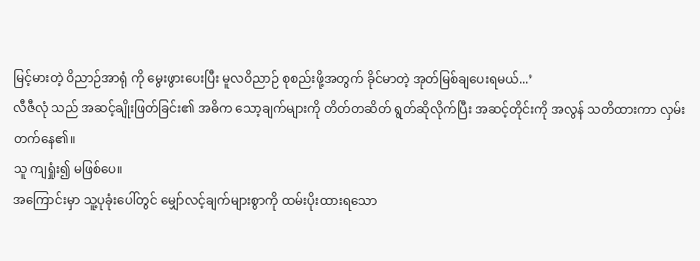မြင့်မားတဲ့ ဝိညာဉ်အာရုံ ကို မွေးဖွားပေးပြီး မူလဝိညာဉ် စုစည်းဖို့အတွက် ခိုင်မာတဲ့ အုတ်မြစ်ချပေးရမယ်...’
လီဇီလုံ သည် အဆင့်ချိုးဖြတ်ခြင်း၏ အဓိက သော့ချက်များကို တိတ်တဆိတ် ရွတ်ဆိုလိုက်ပြီး အဆင့်တိုင်းကို အလွန် သတိထားကာ လှမ်းတက်နေ၏။
သူ ကျရှုံး၍ မဖြစ်ပေ။
အကြောင်းမှာ သူ့ပုခုံးပေါ်တွင် မျှော်လင့်ချက်များစွာကို ထမ်းပိုးထားရသော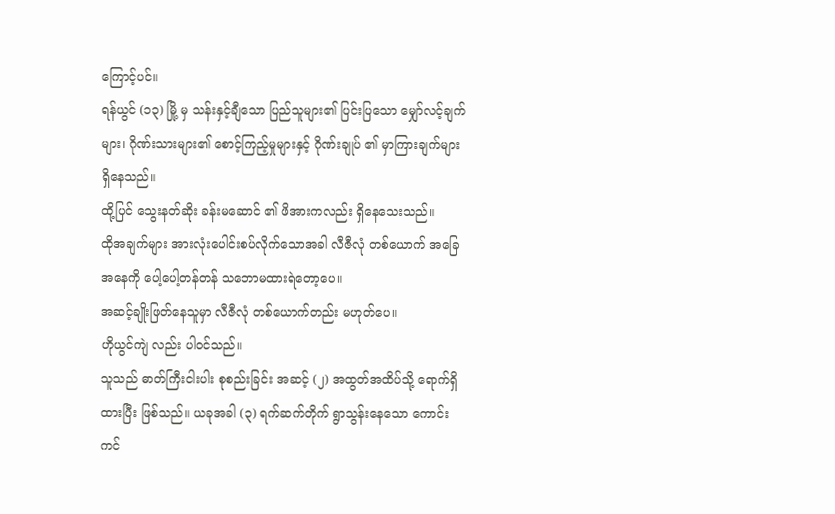ကြောင့်ပင်။
ရန်ယွင် (၁၃) မြို့ မှ သန်းနှင့်ချီသော ပြည်သူများ၏ ပြင်းပြသော မျှော်လင့်ချက်များ၊ ဂိုဏ်းသားများ၏ စောင့်ကြည့်မှုများနှင့် ဂိုဏ်းချုပ် ၏ မှာကြားချက်များ ရှိနေသည်။
ထို့ပြင် သွေးနတ်ဆိုး ခန်းမဆောင် ၏ ဖိအားကလည်း ရှိနေသေးသည်။
ထိုအချက်များ အားလုံးပေါင်းစပ်လိုက်သောအခါ လီဇီလုံ တစ်ယောက် အခြေအနေကို ပေါ့ပေါ့တန်တန် သဘောမထားရဲတော့ပေ။
အဆင့်ချိုးဖြတ်နေသူမှာ လီဇီလုံ တစ်ယောက်တည်း မဟုတ်ပေ။
ဟိုယွင်ကျဲ လည်း ပါဝင်သည်။
သူသည် ဓာတ်ကြီးငါးပါး စုစည်းခြင်း အဆင့် (၂) အထွတ်အထိပ်သို့ ရောက်ရှိထားပြီး ဖြစ်သည်။ ယခုအခါ (၃) ရက်ဆက်တိုက် ရွာသွန်းနေသော ကောင်းကင်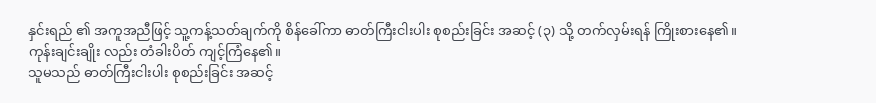နှင်းရည် ၏ အကူအညီဖြင့် သူ့ကန့်သတ်ချက်ကို စိန်ခေါ်ကာ ဓာတ်ကြီးငါးပါး စုစည်းခြင်း အဆင့် (၃) သို့ တက်လှမ်းရန် ကြိုးစားနေ၏။
ကုန်းချင်းချိုး လည်း တံခါးပိတ် ကျင့်ကြံနေ၏။
သူမသည် ဓာတ်ကြီးငါးပါး စုစည်းခြင်း အဆင့်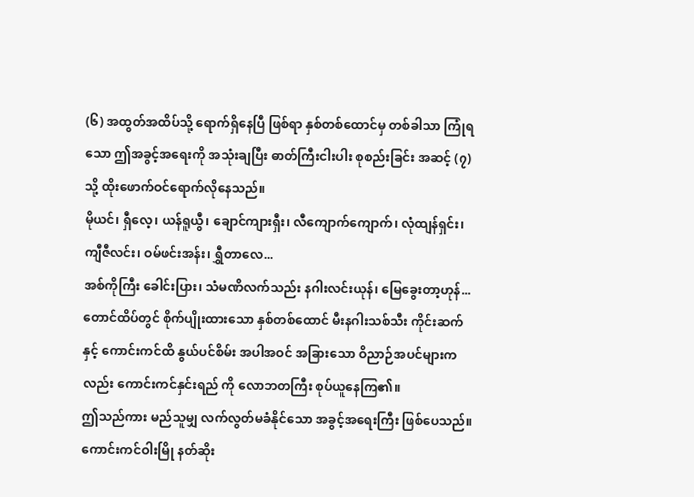(၆) အထွတ်အထိပ်သို့ ရောက်ရှိနေပြီ ဖြစ်ရာ နှစ်တစ်ထောင်မှ တစ်ခါသာ ကြုံရသော ဤအခွင့်အရေးကို အသုံးချပြီး ဓာတ်ကြီးငါးပါး စုစည်းခြင်း အဆင့် (၇) သို့ ထိုးဖောက်ဝင်ရောက်လိုနေသည်။
မိုယင်၊ ရှီလေ့၊ ယန်ရူယွီ၊ ချောင်ကျားရှီး၊ လီကျောက်ကျောက်၊ လုံထျန်ရှင်း၊ ကျီဇီလင်း၊ ဝမ်ဖင်းအန်း၊ ရွှီတာလေ...
အစ်ကိုကြီး ခေါင်းပြား၊ သံမဏိလက်သည်း နဂါးလင်းယုန်၊ မြေခွေးတာ့ဟုန်...
တောင်ထိပ်တွင် စိုက်ပျိုးထားသော နှစ်တစ်ထောင် မီးနဂါးသစ်သီး ကိုင်းဆက် နှင့် ကောင်းကင်ထိ နွယ်ပင်စိမ်း အပါအဝင် အခြားသော ဝိညာဉ်အပင်များကလည်း ကောင်းကင်နှင်းရည် ကို လောဘတကြီး စုပ်ယူနေကြ၏။
ဤသည်ကား မည်သူမျှ လက်လွတ်မခံနိုင်သော အခွင့်အရေးကြီး ဖြစ်ပေသည်။
ကောင်းကင်ဝါးမြို နတ်ဆိုး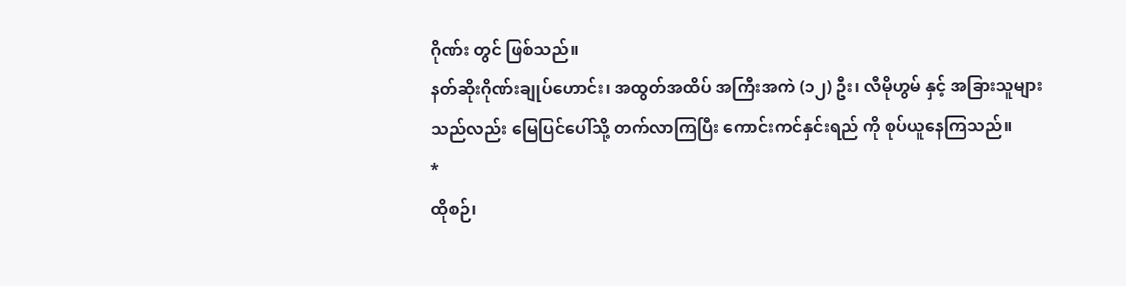ဂိုဏ်း တွင် ဖြစ်သည်။
နတ်ဆိုးဂိုဏ်းချုပ်ဟောင်း၊ အထွတ်အထိပ် အကြီးအကဲ (၁၂) ဦး၊ လီမိုဟွမ် နှင့် အခြားသူများသည်လည်း မြေပြင်ပေါ်သို့ တက်လာကြပြီး ကောင်းကင်နှင်းရည် ကို စုပ်ယူနေကြသည်။
*
ထိုစဉ်၊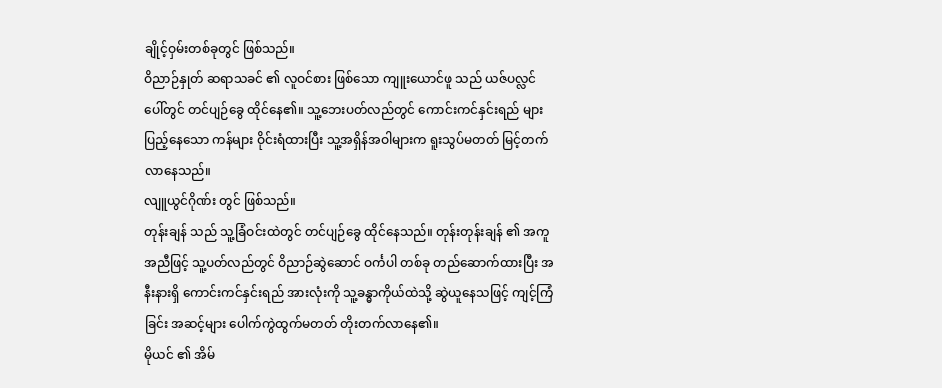ချိုင့်ဝှမ်းတစ်ခုတွင် ဖြစ်သည်။
ဝိညာဉ်နှုတ် ဆရာသခင် ၏ လူဝင်စား ဖြစ်သော ကျူးယောင်ဖူ သည် ယဇ်ပလ္လင်ပေါ်တွင် တင်ပျဉ်ခွေ ထိုင်နေ၏။ သူ့ဘေးပတ်လည်တွင် ကောင်းကင်နှင်းရည် များ ပြည့်နေသော ကန်များ ဝိုင်းရံထားပြီး သူ့အရှိန်အဝါများက ရူးသွပ်မတတ် မြင့်တက်လာနေသည်။
လျူယွင်ဂိုဏ်း တွင် ဖြစ်သည်။
တုန်းချန် သည် သူ့ခြံဝင်းထဲတွင် တင်ပျဉ်ခွေ ထိုင်နေသည်။ တုန်းတုန်းချန် ၏ အကူအညီဖြင့် သူ့ပတ်လည်တွင် ဝိညာဉ်ဆွဲဆောင် ဝင်္ကပါ တစ်ခု တည်ဆောက်ထားပြီး အနီးနားရှိ ကောင်းကင်နှင်းရည် အားလုံးကို သူ့ခန္ဓာကိုယ်ထဲသို့ ဆွဲယူနေသဖြင့် ကျင့်ကြံခြင်း အဆင့်များ ပေါက်ကွဲထွက်မတတ် တိုးတက်လာနေ၏။
မိုယင် ၏ အိမ်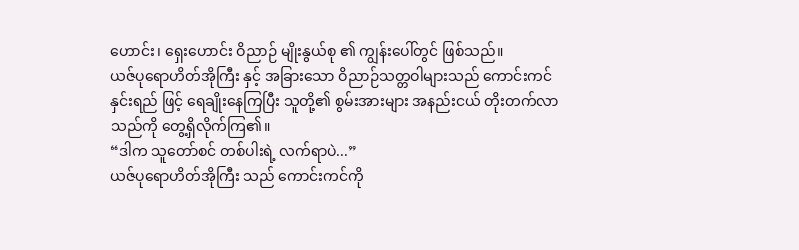ဟောင်း၊ ရှေးဟောင်း ဝိညာဉ် မျိုးနွယ်စု ၏ ကျွန်းပေါ်တွင် ဖြစ်သည်။
ယဇ်ပုရောဟိတ်အိုကြီး နှင့် အခြားသော ဝိညာဉ်သတ္တဝါများသည် ကောင်းကင်နှင်းရည် ဖြင့် ရေချိုးနေကြပြီး သူတို့၏ စွမ်းအားများ အနည်းငယ် တိုးတက်လာသည်ကို တွေ့ရှိလိုက်ကြ၏။
“ဒါက သူတော်စင် တစ်ပါးရဲ့ လက်ရာပဲ...”
ယဇ်ပုရောဟိတ်အိုကြီး သည် ကောင်းကင်ကို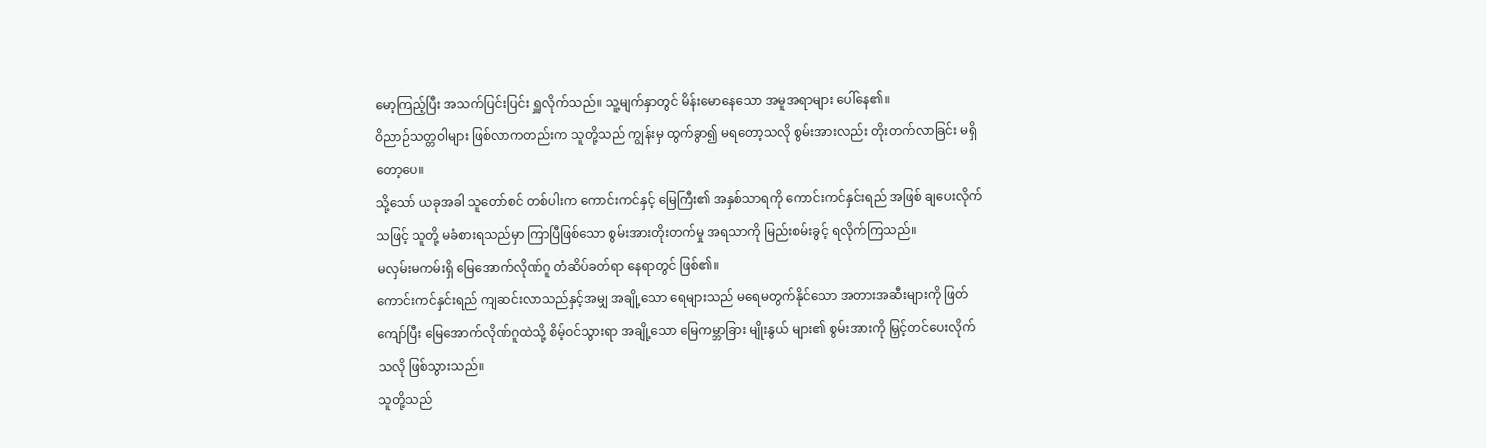မော့ကြည့်ပြီး အသက်ပြင်းပြင်း ရှူလိုက်သည်။ သူ့မျက်နှာတွင် မိန်းမောနေသော အမူအရာများ ပေါ်နေ၏။
ဝိညာဉ်သတ္တဝါများ ဖြစ်လာကတည်းက သူတို့သည် ကျွန်းမှ ထွက်ခွာ၍ မရတော့သလို စွမ်းအားလည်း တိုးတက်လာခြင်း မရှိတော့ပေ။
သို့သော် ယခုအခါ သူတော်စင် တစ်ပါးက ကောင်းကင်နှင့် မြေကြီး၏ အနှစ်သာရကို ကောင်းကင်နှင်းရည် အဖြစ် ချပေးလိုက်သဖြင့် သူတို့ မခံစားရသည်မှာ ကြာပြီဖြစ်သော စွမ်းအားတိုးတက်မှု အရသာကို မြည်းစမ်းခွင့် ရလိုက်ကြသည်။
မလှမ်းမကမ်းရှိ မြေအောက်လိုဏ်ဂူ တံဆိပ်ခတ်ရာ နေရာတွင် ဖြစ်၏။
ကောင်းကင်နှင်းရည် ကျဆင်းလာသည်နှင့်အမျှ အချို့သော ရေများသည် မရေမတွက်နိုင်သော အတားအဆီးများကို ဖြတ်ကျော်ပြီး မြေအောက်လိုဏ်ဂူထဲသို့ စိမ့်ဝင်သွားရာ အချို့သော မြေကမ္ဘာခြား မျိုးနွယ် များ၏ စွမ်းအားကို မြှင့်တင်ပေးလိုက်သလို ဖြစ်သွားသည်။
သူတို့သည်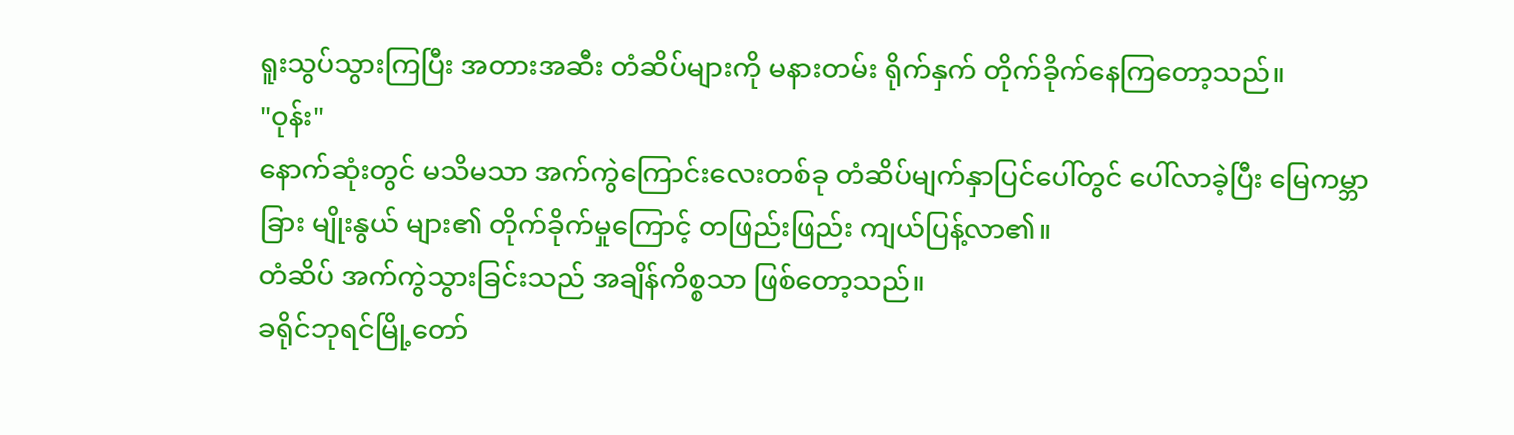ရူးသွပ်သွားကြပြီး အတားအဆီး တံဆိပ်များကို မနားတမ်း ရိုက်နှက် တိုက်ခိုက်နေကြတော့သည်။
"ဝုန်း"
နောက်ဆုံးတွင် မသိမသာ အက်ကွဲကြောင်းလေးတစ်ခု တံဆိပ်မျက်နှာပြင်ပေါ်တွင် ပေါ်လာခဲ့ပြီး မြေကမ္ဘာခြား မျိုးနွယ် များ၏ တိုက်ခိုက်မှုကြောင့် တဖြည်းဖြည်း ကျယ်ပြန့်လာ၏။
တံဆိပ် အက်ကွဲသွားခြင်းသည် အချိန်ကိစ္စသာ ဖြစ်တော့သည်။
ခရိုင်ဘုရင်မြို့တော်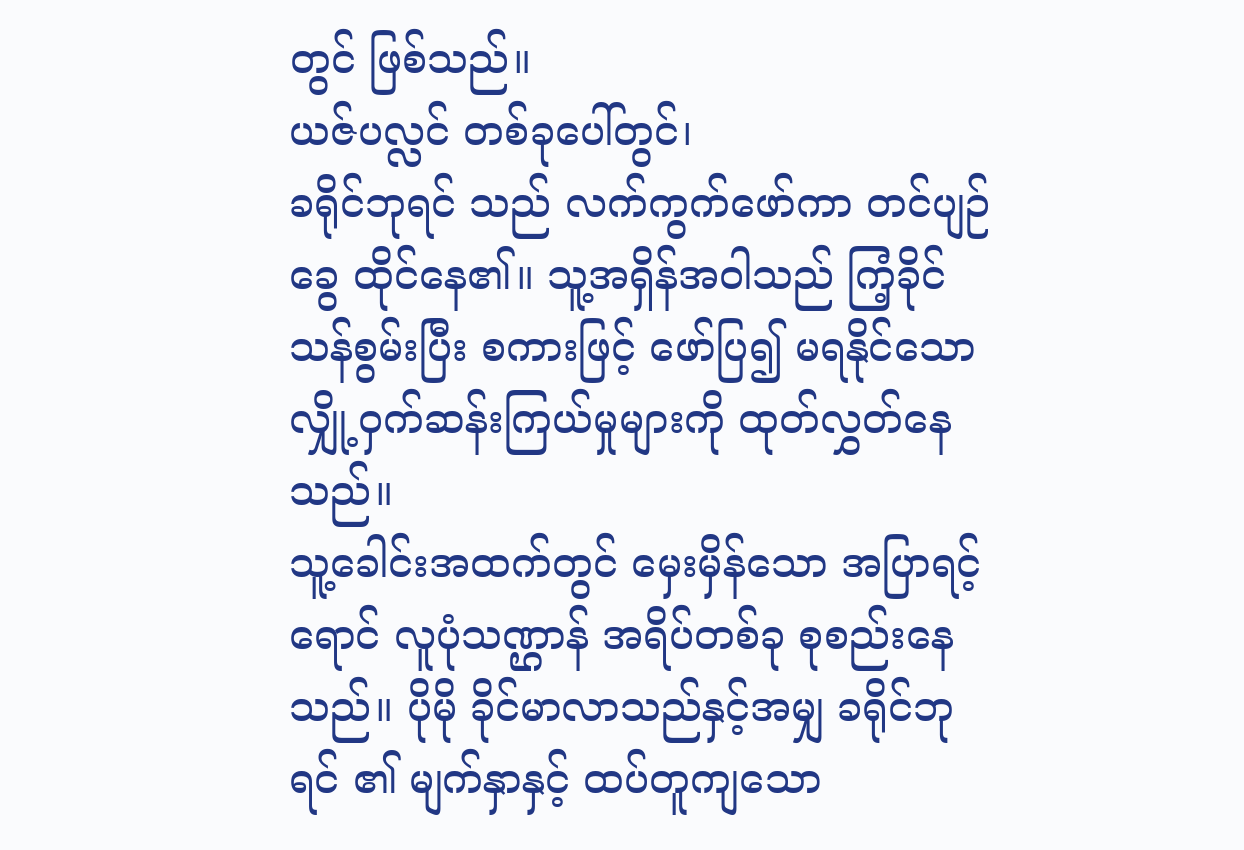တွင် ဖြစ်သည်။
ယဇ်ပလ္လင် တစ်ခုပေါ်တွင်၊
ခရိုင်ဘုရင် သည် လက်ကွက်ဖော်ကာ တင်ပျဉ်ခွေ ထိုင်နေ၏။ သူ့အရှိန်အဝါသည် ကြံ့ခိုင်သန်စွမ်းပြီး စကားဖြင့် ဖော်ပြ၍ မရနိုင်သော လျှို့ဝှက်ဆန်းကြယ်မှုများကို ထုတ်လွှတ်နေသည်။
သူ့ခေါင်းအထက်တွင် မှေးမှိန်သော အပြာရင့်ရောင် လူပုံသဏ္ဌာန် အရိပ်တစ်ခု စုစည်းနေသည်။ ပိုမို ခိုင်မာလာသည်နှင့်အမျှ ခရိုင်ဘုရင် ၏ မျက်နှာနှင့် ထပ်တူကျသော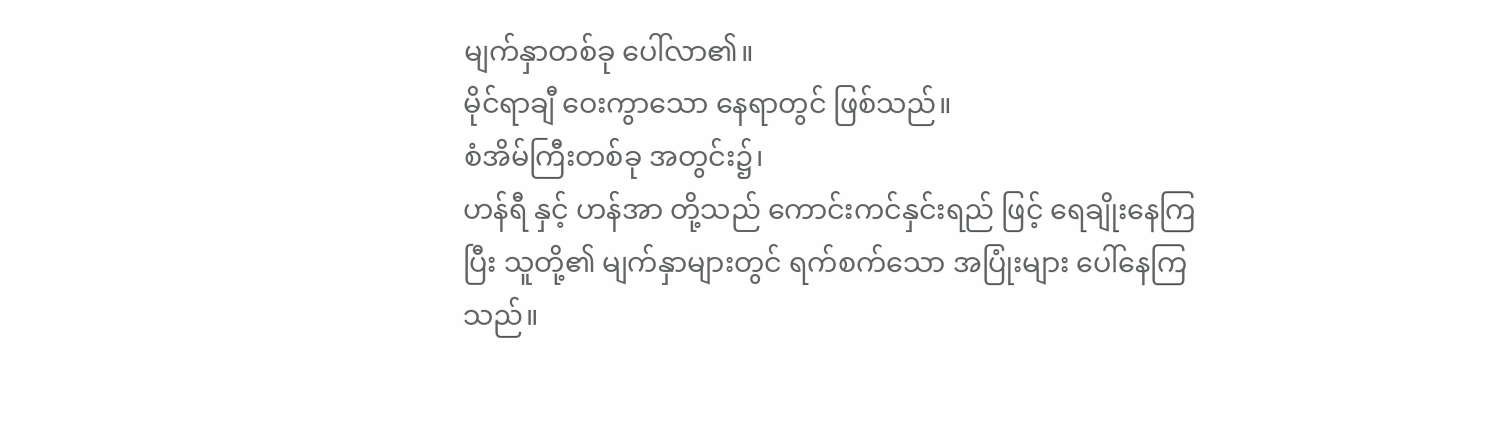မျက်နှာတစ်ခု ပေါ်လာ၏။
မိုင်ရာချီ ဝေးကွာသော နေရာတွင် ဖြစ်သည်။
စံအိမ်ကြီးတစ်ခု အတွင်း၌၊
ဟန်ရီ နှင့် ဟန်အာ တို့သည် ကောင်းကင်နှင်းရည် ဖြင့် ရေချိုးနေကြပြီး သူတို့၏ မျက်နှာများတွင် ရက်စက်သော အပြုံးများ ပေါ်နေကြသည်။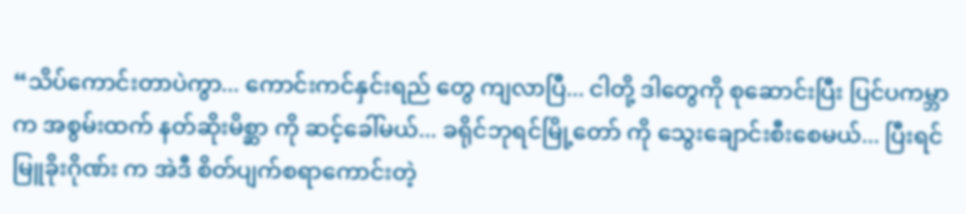“သိပ်ကောင်းတာပဲကွာ... ကောင်းကင်နှင်းရည် တွေ ကျလာပြီ... ငါတို့ ဒါတွေကို စုဆောင်းပြီး ပြင်ပကမ္ဘာက အစွမ်းထက် နတ်ဆိုးမိစ္ဆာ ကို ဆင့်ခေါ်မယ်... ခရိုင်ဘုရင်မြို့တော် ကို သွေးချောင်းစီးစေမယ်... ပြီးရင် မြူခိုးဂိုဏ်း က အဲဒီ စိတ်ပျက်စရာကောင်းတဲ့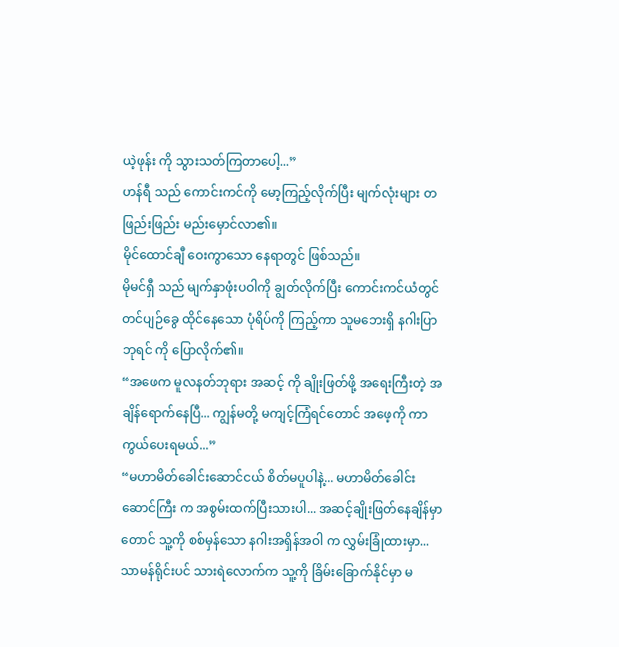ယဲ့ဖုန်း ကို သွားသတ်ကြတာပေါ့...”
ဟန်ရီ သည် ကောင်းကင်ကို မော့ကြည့်လိုက်ပြီး မျက်လုံးများ တဖြည်းဖြည်း မည်းမှောင်လာ၏။
မိုင်ထောင်ချီ ဝေးကွာသော နေရာတွင် ဖြစ်သည်။
မိုမင်ရှီ သည် မျက်နှာဖုံးပဝါကို ချွတ်လိုက်ပြီး ကောင်းကင်ယံတွင် တင်ပျဉ်ခွေ ထိုင်နေသော ပုံရိပ်ကို ကြည့်ကာ သူမဘေးရှိ နဂါးပြာဘုရင် ကို ပြောလိုက်၏။
“အဖေက မူလနတ်ဘုရား အဆင့် ကို ချိုးဖြတ်ဖို့ အရေးကြီးတဲ့ အချိန်ရောက်နေပြီ... ကျွန်မတို့ မကျင့်ကြံရင်တောင် အဖေ့ကို ကာကွယ်ပေးရမယ်...”
“မဟာမိတ်ခေါင်းဆောင်ငယ် စိတ်မပူပါနဲ့... မဟာမိတ်ခေါင်းဆောင်ကြီး က အစွမ်းထက်ပြီးသားပါ... အဆင့်ချိုးဖြတ်နေချိန်မှာတောင် သူ့ကို စစ်မှန်သော နဂါးအရှိန်အဝါ က လွှမ်းခြုံထားမှာ... သာမန်ရိုင်းပင် သားရဲလောက်က သူ့ကို ခြိမ်းခြောက်နိုင်မှာ မ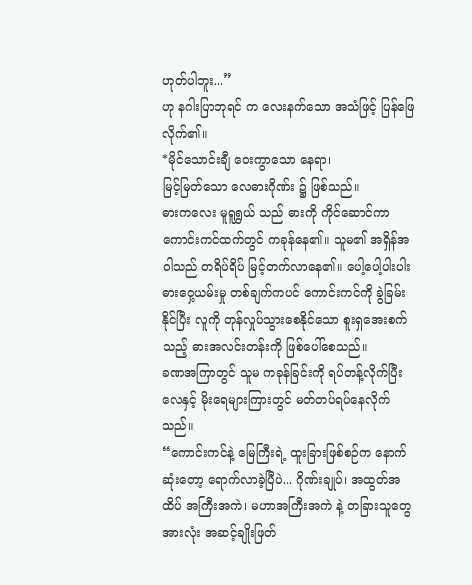ဟုတ်ပါဘူး...”
ဟု နဂါးပြာဘုရင် က လေးနက်သော အသံဖြင့် ပြန်ဖြေလိုက်၏။
*မိုင်သောင်းချီ ဝေးကွာသော နေရာ၊
မြင့်မြတ်သော လေဓားဂိုဏ်း ၌ ဖြစ်သည်။
ဓားကလေး မူရူရွှယ် သည် ဓားကို ကိုင်ဆောင်ကာ ကောင်းကင်ထက်တွင် ကခုန်နေ၏။ သူမ၏ အရှိန်အဝါသည် တရိပ်ရိပ် မြင့်တက်လာနေ၏။ ပေါ့ပေါ့ပါးပါး ဓားဝှေ့ယမ်းမှု တစ်ချက်ကပင် ကောင်းကင်ကို ခွဲခြမ်းနိုင်ပြီး လူကို တုန်လှုပ်သွားစေနိုင်သော စူးရှအေးစက်သည့် ဓားအလင်းတန်းကို ဖြစ်ပေါ်စေသည်။
ခဏအကြာတွင် သူမ ကခုန်ခြင်းကို ရပ်တန့်လိုက်ပြီး လေနှင့် မိုးရေများကြားတွင် မတ်တပ်ရပ်နေလိုက်သည်။
“ကောင်းကင်နဲ့ မြေကြီးရဲ့ ထူးခြားဖြစ်စဉ်က နောက်ဆုံးတော့ ရောက်လာခဲ့ပြီပဲ... ဂိုဏ်းချုပ်၊ အထွတ်အထိပ် အကြီးအကဲ၊ မဟာအကြီးအကဲ နဲ့ တခြားသူတွေ အားလုံး အဆင့်ချိုးဖြတ်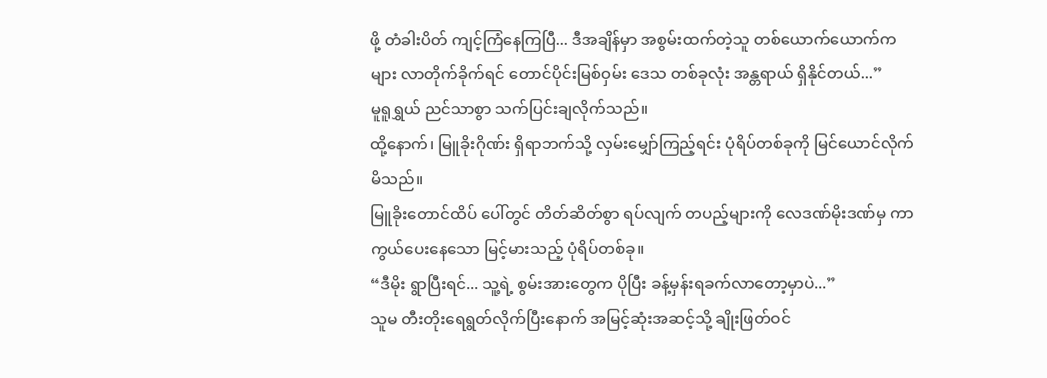ဖို့ တံခါးပိတ် ကျင့်ကြံနေကြပြီ... ဒီအချိန်မှာ အစွမ်းထက်တဲ့သူ တစ်ယောက်ယောက်ကများ လာတိုက်ခိုက်ရင် တောင်ပိုင်းမြစ်ဝှမ်း ဒေသ တစ်ခုလုံး အန္တရာယ် ရှိနိုင်တယ်...”
မူရူရွှယ် ညင်သာစွာ သက်ပြင်းချလိုက်သည်။
ထို့နောက်၊ မြူခိုးဂိုဏ်း ရှိရာဘက်သို့ လှမ်းမျှော်ကြည့်ရင်း ပုံရိပ်တစ်ခုကို မြင်ယောင်လိုက်မိသည်။
မြူခိုးတောင်ထိပ် ပေါ်တွင် တိတ်ဆိတ်စွာ ရပ်လျက် တပည့်များကို လေဒဏ်မိုးဒဏ်မှ ကာကွယ်ပေးနေသော မြင့်မားသည့် ပုံရိပ်တစ်ခု။
“ဒီမိုး ရွာပြီးရင်... သူ့ရဲ့ စွမ်းအားတွေက ပိုပြီး ခန့်မှန်းရခက်လာတော့မှာပဲ...”
သူမ တီးတိုးရေရွတ်လိုက်ပြီးနောက် အမြင့်ဆုံးအဆင့်သို့ ချိုးဖြတ်ဝင်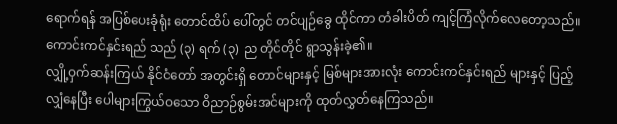ရောက်ရန် အပြစ်ပေးခုံရုံး တောင်ထိပ် ပေါ်တွင် တင်ပျဉ်ခွေ ထိုင်ကာ တံခါးပိတ် ကျင့်ကြံလိုက်လေတော့သည်။
ကောင်းကင်နှင်းရည် သည် (၃) ရက် (၃) ည တိုင်တိုင် ရွာသွန်းခဲ့၏။
လျှို့ဝှက်ဆန်းကြယ် နိုင်ငံတော် အတွင်းရှိ တောင်များနှင့် မြစ်များအားလုံး ကောင်းကင်နှင်းရည် များနှင့် ပြည့်လျှံနေပြီး ပေါများကြွယ်ဝသော ဝိညာဉ်စွမ်းအင်များကို ထုတ်လွှတ်နေကြသည်။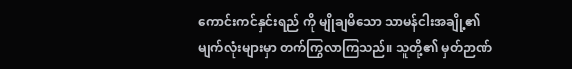ကောင်းကင်နှင်းရည် ကို မျိုချမိသော သာမန်ငါးအချို့၏ မျက်လုံးများမှာ တက်ကြွလာကြသည်။ သူတို့၏ မှတ်ဉာဏ်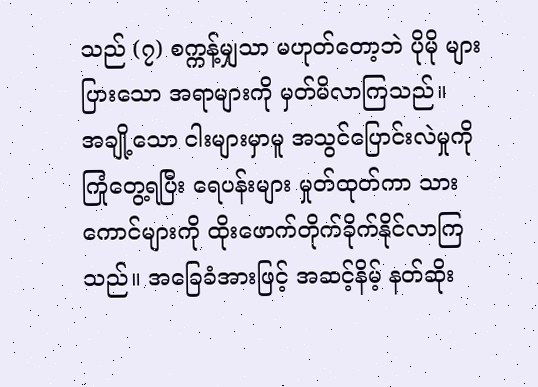သည် (၇) စက္ကန့်မျှသာ မဟုတ်တော့ဘဲ ပိုမို များပြားသော အရာများကို မှတ်မိလာကြသည်။
အချို့သော ငါးများမှာမူ အသွင်ပြောင်းလဲမှုကို ကြုံတွေ့ရပြီး ရေပန်းများ မှုတ်ထုတ်ကာ သားကောင်များကို ထိုးဖောက်တိုက်ခိုက်နိုင်လာကြသည်။ အခြေခံအားဖြင့် အဆင့်နိမ့် နတ်ဆိုး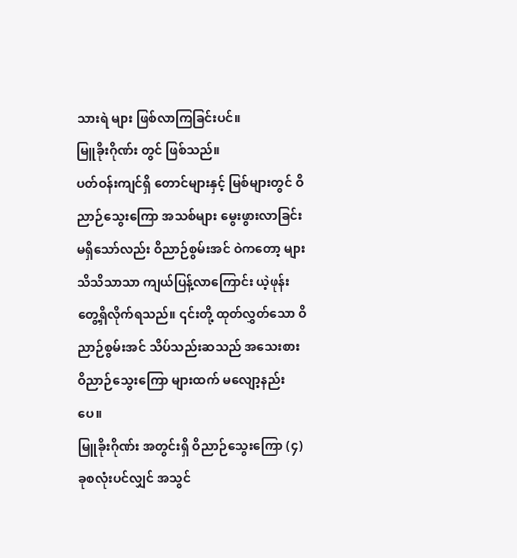သားရဲ များ ဖြစ်လာကြခြင်းပင်။
မြူခိုးဂိုဏ်း တွင် ဖြစ်သည်။
ပတ်ဝန်းကျင်ရှိ တောင်များနှင့် မြစ်များတွင် ဝိညာဉ်သွေးကြော အသစ်များ မွေးဖွားလာခြင်း မရှိသော်လည်း ဝိညာဉ်စွမ်းအင် ဝဲကတော့ များ သိသိသာသာ ကျယ်ပြန့်လာကြောင်း ယဲ့ဖုန်း တွေ့ရှိလိုက်ရသည်။ ၎င်းတို့ ထုတ်လွှတ်သော ဝိညာဉ်စွမ်းအင် သိပ်သည်းဆသည် အသေးစား ဝိညာဉ်သွေးကြော များထက် မလျော့နည်းပေ။
မြူခိုးဂိုဏ်း အတွင်းရှိ ဝိညာဉ်သွေးကြော (၄) ခုစလုံးပင်လျှင် အသွင်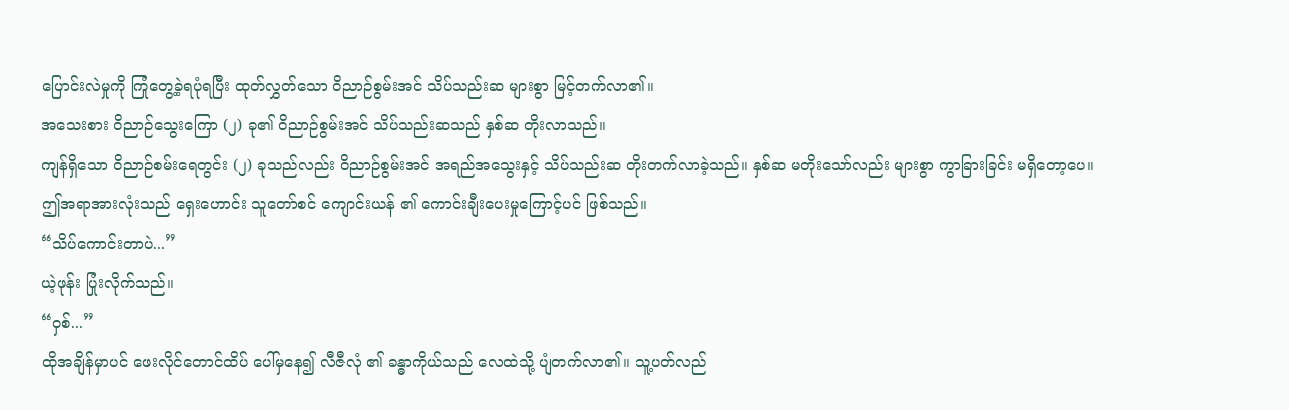ပြောင်းလဲမှုကို ကြုံတွေ့ခဲ့ရပုံရပြီး ထုတ်လွှတ်သော ဝိညာဉ်စွမ်းအင် သိပ်သည်းဆ များစွာ မြင့်တက်လာ၏။
အသေးစား ဝိညာဉ်သွေးကြော (၂) ခု၏ ဝိညာဉ်စွမ်းအင် သိပ်သည်းဆသည် နှစ်ဆ တိုးလာသည်။
ကျန်ရှိသော ဝိညာဉ်စမ်းရေတွင်း (၂) ခုသည်လည်း ဝိညာဉ်စွမ်းအင် အရည်အသွေးနှင့် သိပ်သည်းဆ တိုးတက်လာခဲ့သည်။ နှစ်ဆ မတိုးသော်လည်း များစွာ ကွာခြားခြင်း မရှိတော့ပေ။
ဤအရာအားလုံးသည် ရှေးဟောင်း သူတော်စင် ကျောင်းယန် ၏ ကောင်းချီးပေးမှုကြောင့်ပင် ဖြစ်သည်။
“သိပ်ကောင်းတာပဲ...”
ယဲ့ဖုန်း ပြုံးလိုက်သည်။
“ဝှစ်...”
ထိုအချိန်မှာပင် ဖေးလိုင်တောင်ထိပ် ပေါ်မှနေ၍ လီဇီလုံ ၏ ခန္ဓာကိုယ်သည် လေထဲသို့ ပျံတက်လာ၏။ သူ့ပတ်လည်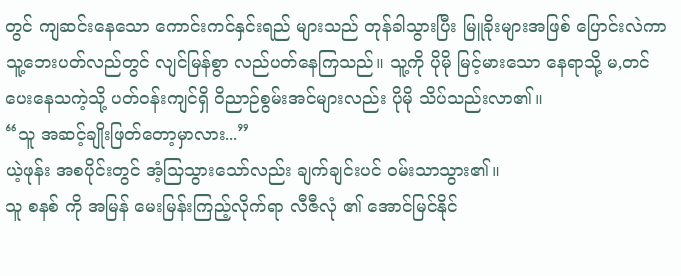တွင် ကျဆင်းနေသော ကောင်းကင်နှင်းရည် များသည် တုန်ခါသွားပြီး မြူခိုးများအဖြစ် ပြောင်းလဲကာ သူ့ဘေးပတ်လည်တွင် လျင်မြန်စွာ လည်ပတ်နေကြသည်။ သူ့ကို ပိုမို မြင့်မားသော နေရာသို့ မ,တင်ပေးနေသကဲ့သို့ ပတ်ဝန်းကျင်ရှိ ဝိညာဉ်စွမ်းအင်များလည်း ပိုမို သိပ်သည်းလာ၏။
“သူ အဆင့်ချိုးဖြတ်တော့မှာလား...”
ယဲ့ဖုန်း အစပိုင်းတွင် အံ့သြသွားသော်လည်း ချက်ချင်းပင် ဝမ်းသာသွား၏။
သူ စနစ် ကို အမြန် မေးမြန်းကြည့်လိုက်ရာ လီဇီလုံ ၏ အောင်မြင်နိုင်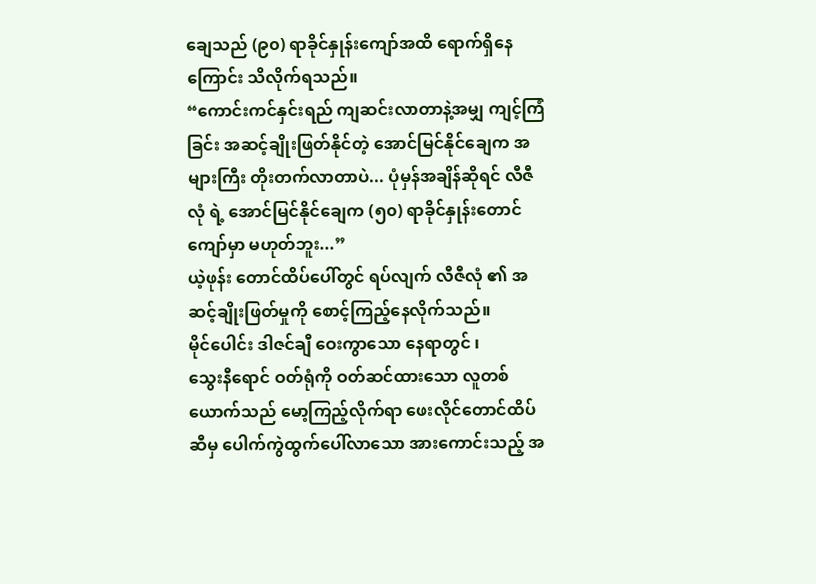ချေသည် (၉၀) ရာခိုင်နှုန်းကျော်အထိ ရောက်ရှိနေကြောင်း သိလိုက်ရသည်။
“ကောင်းကင်နှင်းရည် ကျဆင်းလာတာနဲ့အမျှ ကျင့်ကြံခြင်း အဆင့်ချိုးဖြတ်နိုင်တဲ့ အောင်မြင်နိုင်ချေက အများကြီး တိုးတက်လာတာပဲ... ပုံမှန်အချိန်ဆိုရင် လီဇီလုံ ရဲ့ အောင်မြင်နိုင်ချေက (၅၀) ရာခိုင်နှုန်းတောင် ကျော်မှာ မဟုတ်ဘူး...”
ယဲ့ဖုန်း တောင်ထိပ်ပေါ်တွင် ရပ်လျက် လီဇီလုံ ၏ အဆင့်ချိုးဖြတ်မှုကို စောင့်ကြည့်နေလိုက်သည်။
မိုင်ပေါင်း ဒါဇင်ချီ ဝေးကွာသော နေရာတွင် ၊
သွေးနီရောင် ဝတ်ရုံကို ဝတ်ဆင်ထားသော လူတစ်ယောက်သည် မော့ကြည့်လိုက်ရာ ဖေးလိုင်တောင်ထိပ် ဆီမှ ပေါက်ကွဲထွက်ပေါ်လာသော အားကောင်းသည့် အ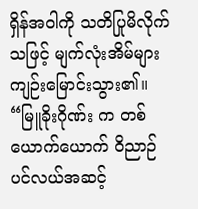ရှိန်အဝါကို သတိပြုမိလိုက်သဖြင့် မျက်လုံးအိမ်များ ကျဉ်းမြောင်းသွား၏။
“မြူခိုးဂိုဏ်း က တစ်ယောက်ယောက် ဝိညာဉ်ပင်လယ်အဆင့်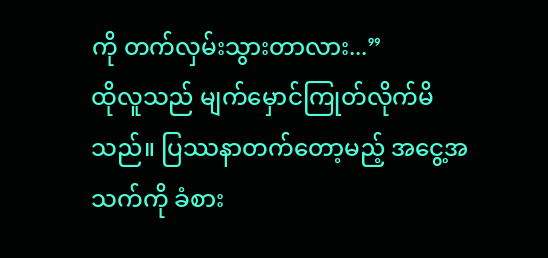ကို တက်လှမ်းသွားတာလား...”
ထိုလူသည် မျက်မှောင်ကြုတ်လိုက်မိသည်။ ပြဿနာတက်တော့မည့် အငွေ့အသက်ကို ခံစား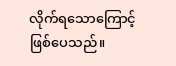လိုက်ရသောကြောင့် ဖြစ်ပေသည်။